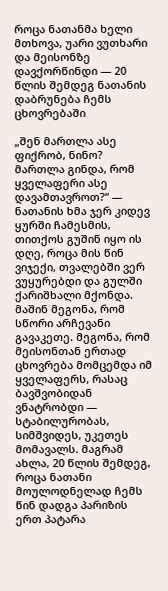როცა ნათანმა ხელი მთხოვა, უარი ვუთხარი და მეისონზე დავქორწინდი — 20 წლის შემდეგ ნათანის დაბრუნება ჩემს ცხოვრებაში

„შენ მართლა ასე ფიქრობ, ნინო? მართლა გინდა, რომ ყველაფერი ასე დავამთავროთ?“ — ნათანის ხმა ჯერ კიდევ ყურში ჩამესმის, თითქოს გუშინ იყო ის დღე, როცა მის წინ ვიჯექი, თვალებში ვერ ვუყურებდი და გულში ქარიშხალი მქონდა. მაშინ მეგონა, რომ სწორი არჩევანი გავაკეთე. მეგონა, რომ მეისონთან ერთად ცხოვრება მომცემდა იმ ყველაფერს, რასაც ბავშვობიდან ვნატრობდი — სტაბილურობას, სიმშვიდეს, უკეთეს მომავალს. მაგრამ ახლა, 20 წლის შემდეგ, როცა ნათანი მოულოდნელად ჩემს წინ დადგა პარიზის ერთ პატარა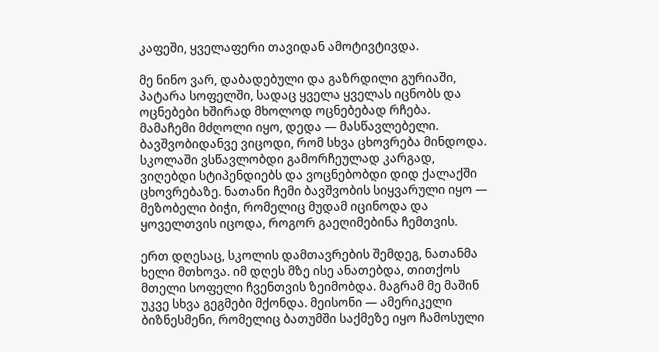კაფეში, ყველაფერი თავიდან ამოტივტივდა.

მე ნინო ვარ, დაბადებული და გაზრდილი გურიაში, პატარა სოფელში, სადაც ყველა ყველას იცნობს და ოცნებები ხშირად მხოლოდ ოცნებებად რჩება. მამაჩემი მძღოლი იყო, დედა — მასწავლებელი. ბავშვობიდანვე ვიცოდი, რომ სხვა ცხოვრება მინდოდა. სკოლაში ვსწავლობდი გამორჩეულად კარგად, ვიღებდი სტიპენდიებს და ვოცნებობდი დიდ ქალაქში ცხოვრებაზე. ნათანი ჩემი ბავშვობის სიყვარული იყო — მეზობელი ბიჭი, რომელიც მუდამ იცინოდა და ყოველთვის იცოდა, როგორ გაეღიმებინა ჩემთვის.

ერთ დღესაც, სკოლის დამთავრების შემდეგ, ნათანმა ხელი მთხოვა. იმ დღეს მზე ისე ანათებდა, თითქოს მთელი სოფელი ჩვენთვის ზეიმობდა. მაგრამ მე მაშინ უკვე სხვა გეგმები მქონდა. მეისონი — ამერიკელი ბიზნესმენი, რომელიც ბათუმში საქმეზე იყო ჩამოსული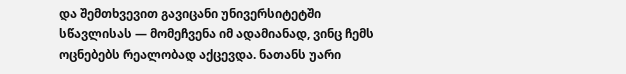და შემთხვევით გავიცანი უნივერსიტეტში სწავლისას — მომეჩვენა იმ ადამიანად, ვინც ჩემს ოცნებებს რეალობად აქცევდა. ნათანს უარი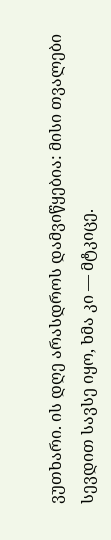ვუთხარი. ის დღე არასდროს დამვიწყებია: მისი თვალები სევდით სავსე იყო, ხმა კი — მტკიცე.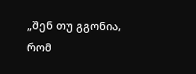„შენ თუ გგონია, რომ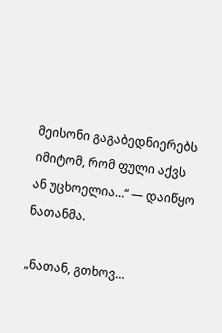მეისონი გაგაბედნიერებს იმიტომ, რომ ფული აქვს ან უცხოელია…“ — დაიწყო ნათანმა.

„ნათან, გთხოვ…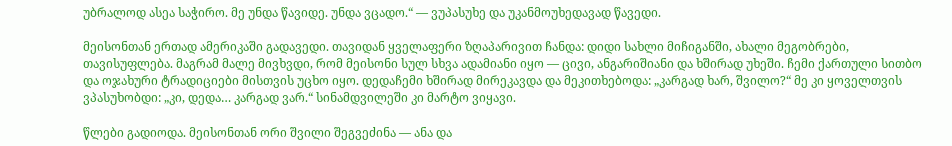უბრალოდ ასეა საჭირო. მე უნდა წავიდე. უნდა ვცადო.“ — ვუპასუხე და უკანმოუხედავად წავედი.

მეისონთან ერთად ამერიკაში გადავედი. თავიდან ყველაფერი ზღაპარივით ჩანდა: დიდი სახლი მიჩიგანში, ახალი მეგობრები, თავისუფლება. მაგრამ მალე მივხვდი, რომ მეისონი სულ სხვა ადამიანი იყო — ცივი, ანგარიშიანი და ხშირად უხეში. ჩემი ქართული სითბო და ოჯახური ტრადიციები მისთვის უცხო იყო. დედაჩემი ხშირად მირეკავდა და მეკითხებოდა: „კარგად ხარ, შვილო?“ მე კი ყოველთვის ვპასუხობდი: „კი, დედა… კარგად ვარ.“ სინამდვილეში კი მარტო ვიყავი.

წლები გადიოდა. მეისონთან ორი შვილი შეგვეძინა — ანა და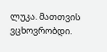ლუკა. მათთვის ვცხოვრობდი.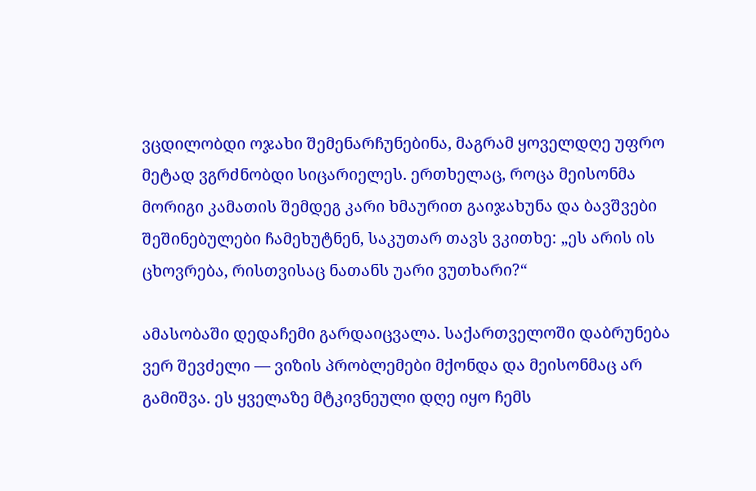ვცდილობდი ოჯახი შემენარჩუნებინა, მაგრამ ყოველდღე უფრო მეტად ვგრძნობდი სიცარიელეს. ერთხელაც, როცა მეისონმა მორიგი კამათის შემდეგ კარი ხმაურით გაიჯახუნა და ბავშვები შეშინებულები ჩამეხუტნენ, საკუთარ თავს ვკითხე: „ეს არის ის ცხოვრება, რისთვისაც ნათანს უარი ვუთხარი?“

ამასობაში დედაჩემი გარდაიცვალა. საქართველოში დაბრუნება ვერ შევძელი — ვიზის პრობლემები მქონდა და მეისონმაც არ გამიშვა. ეს ყველაზე მტკივნეული დღე იყო ჩემს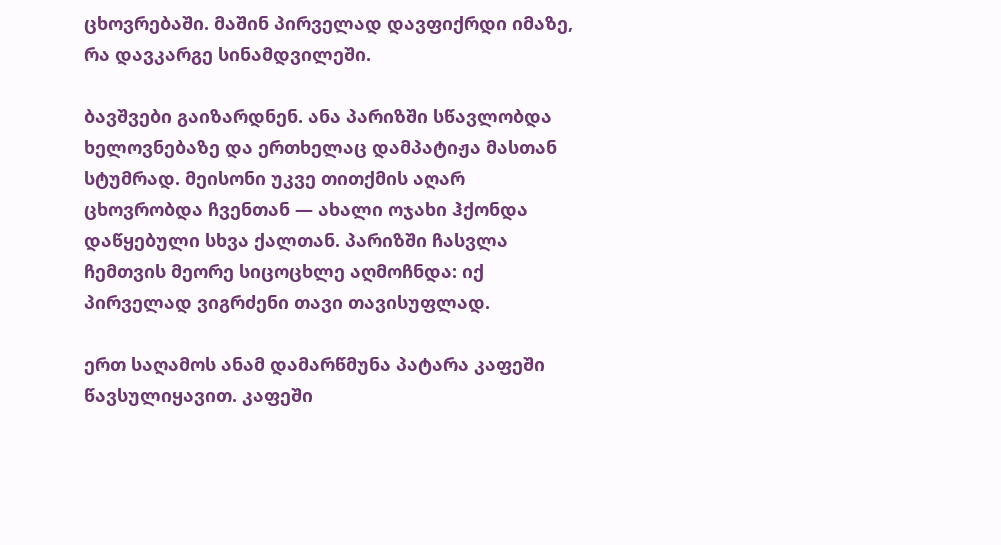ცხოვრებაში. მაშინ პირველად დავფიქრდი იმაზე, რა დავკარგე სინამდვილეში.

ბავშვები გაიზარდნენ. ანა პარიზში სწავლობდა ხელოვნებაზე და ერთხელაც დამპატიჟა მასთან სტუმრად. მეისონი უკვე თითქმის აღარ ცხოვრობდა ჩვენთან — ახალი ოჯახი ჰქონდა დაწყებული სხვა ქალთან. პარიზში ჩასვლა ჩემთვის მეორე სიცოცხლე აღმოჩნდა: იქ პირველად ვიგრძენი თავი თავისუფლად.

ერთ საღამოს ანამ დამარწმუნა პატარა კაფეში წავსულიყავით. კაფეში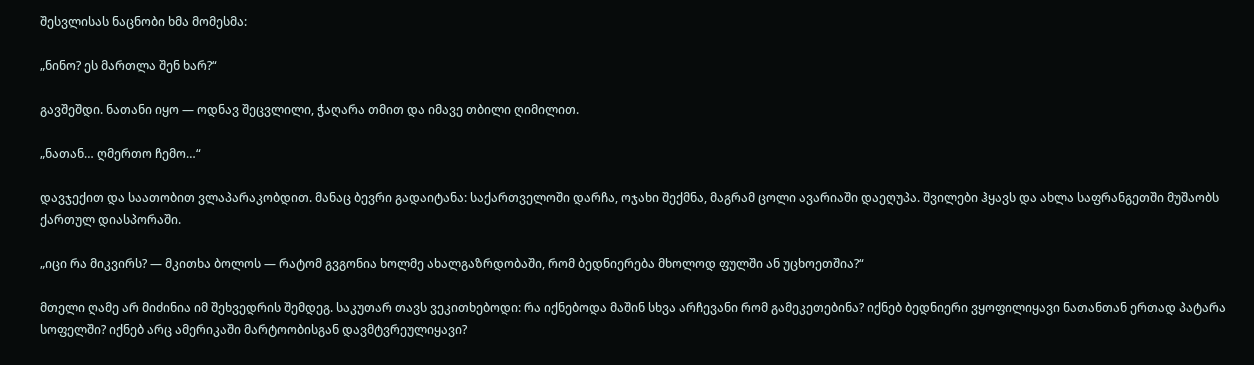შესვლისას ნაცნობი ხმა მომესმა:

„ნინო? ეს მართლა შენ ხარ?“

გავშეშდი. ნათანი იყო — ოდნავ შეცვლილი, ჭაღარა თმით და იმავე თბილი ღიმილით.

„ნათან… ღმერთო ჩემო…“

დავჯექით და საათობით ვლაპარაკობდით. მანაც ბევრი გადაიტანა: საქართველოში დარჩა, ოჯახი შექმნა, მაგრამ ცოლი ავარიაში დაეღუპა. შვილები ჰყავს და ახლა საფრანგეთში მუშაობს ქართულ დიასპორაში.

„იცი რა მიკვირს? — მკითხა ბოლოს — რატომ გვგონია ხოლმე ახალგაზრდობაში, რომ ბედნიერება მხოლოდ ფულში ან უცხოეთშია?“

მთელი ღამე არ მიძინია იმ შეხვედრის შემდეგ. საკუთარ თავს ვეკითხებოდი: რა იქნებოდა მაშინ სხვა არჩევანი რომ გამეკეთებინა? იქნებ ბედნიერი ვყოფილიყავი ნათანთან ერთად პატარა სოფელში? იქნებ არც ამერიკაში მარტოობისგან დავმტვრეულიყავი?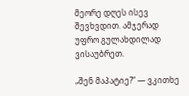მეორე დღეს ისევ შევხვდით. ამჯერად უფრო გულახდილად ვისაუბრეთ.

„შენ მაპატიე?“ — ვკითხე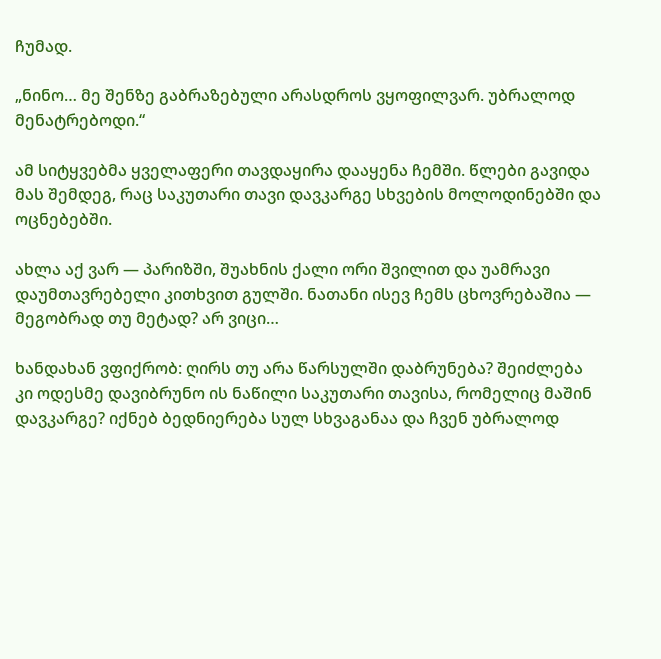ჩუმად.

„ნინო… მე შენზე გაბრაზებული არასდროს ვყოფილვარ. უბრალოდ მენატრებოდი.“

ამ სიტყვებმა ყველაფერი თავდაყირა დააყენა ჩემში. წლები გავიდა მას შემდეგ, რაც საკუთარი თავი დავკარგე სხვების მოლოდინებში და ოცნებებში.

ახლა აქ ვარ — პარიზში, შუახნის ქალი ორი შვილით და უამრავი დაუმთავრებელი კითხვით გულში. ნათანი ისევ ჩემს ცხოვრებაშია — მეგობრად თუ მეტად? არ ვიცი…

ხანდახან ვფიქრობ: ღირს თუ არა წარსულში დაბრუნება? შეიძლება კი ოდესმე დავიბრუნო ის ნაწილი საკუთარი თავისა, რომელიც მაშინ დავკარგე? იქნებ ბედნიერება სულ სხვაგანაა და ჩვენ უბრალოდ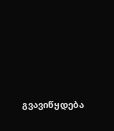გვავიწყდება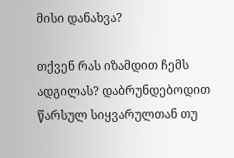მისი დანახვა?

თქვენ რას იზამდით ჩემს ადგილას? დაბრუნდებოდით წარსულ სიყვარულთან თუ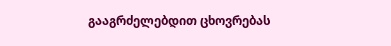გააგრძელებდით ცხოვრებას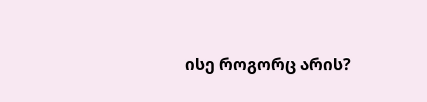ისე როგორც არის?